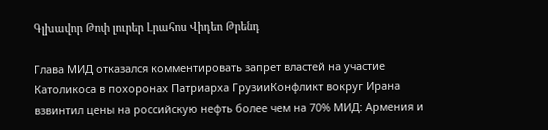Գլխավոր Թոփ լուրեր Լրահոս Վիդեո Թրենդ

Глава МИД отказался комментировать запрет властей на участие Католикоса в похоронах Патриарха ГрузииКонфликт вокруг Ирана взвинтил цены на российскую нефть более чем на 70% МИД: Армения и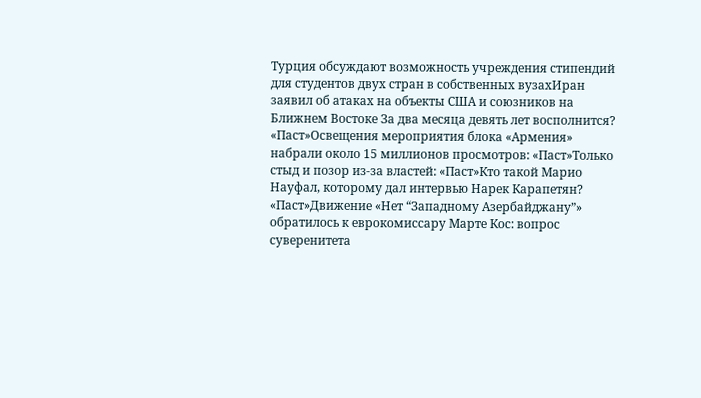Турция обсуждают возможность учреждения стипендий для студентов двух стран в собственных вузахИран заявил об атаках на объекты США и союзников на Ближнем Востоке За два месяца девять лет восполнится? «Паст»Освещения мероприятия блока «Армения» набрали около 15 миллионов просмотров: «Паст»Только стыд и позор из-за властей: «Паст»Кто такой Марио Науфал, которому дал интервью Нарек Карапетян? «Паст»Движение «Нет “Западному Азербайджану”» обратилось к еврокомиссару Марте Кос: вопрос суверенитета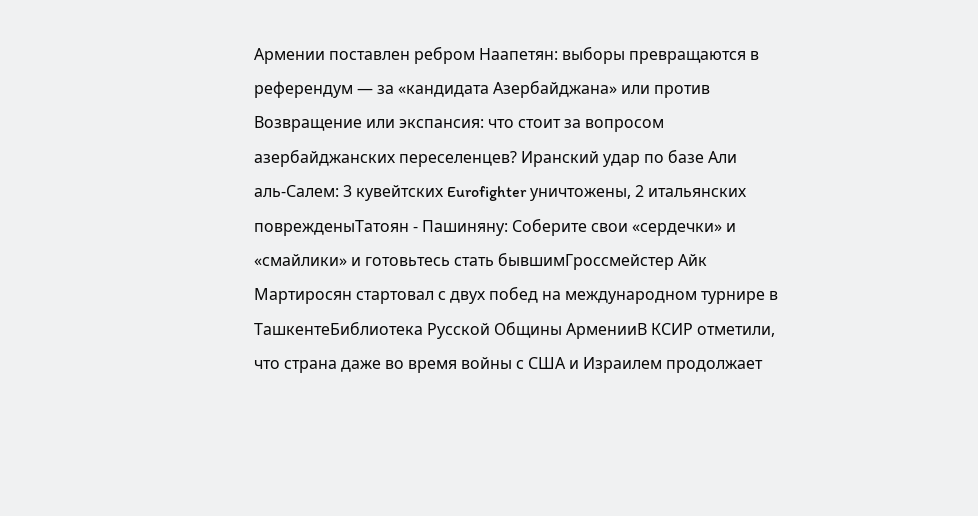Армении поставлен ребром Наапетян: выборы превращаются в референдум — за «кандидата Азербайджана» или против Возвращение или экспансия: что стоит за вопросом азербайджанских переселенцев? Иранский удар по базе Али аль‑Салем: 3 кувейтских Eurofighter уничтожены, 2 итальянских поврежденыТатоян - Пашиняну: Соберите свои «сердечки» и «смайлики» и готовьтесь стать бывшимГроссмейстер Айк Мартиросян стартовал с двух побед на международном турнире в ТашкентеБиблиотека Русской Общины АрменииВ КСИР отметили, что страна даже во время войны с США и Израилем продолжает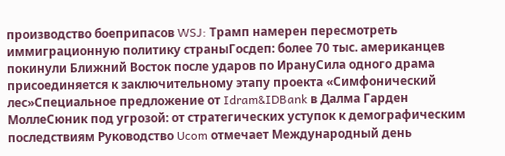производство боеприпасов WSJ: Трамп намерен пересмотреть иммиграционную политику страныГосдеп: более 70 тыс. американцев покинули Ближний Восток после ударов по ИрануСила одного драма присоединяется к заключительному этапу проекта «Симфонический лес»Специальное предложение от Idram&IDBank в Далма Гарден МоллеСюник под угрозой: от стратегических уступок к демографическим последствиям Руководство Ucom отмечает Международный день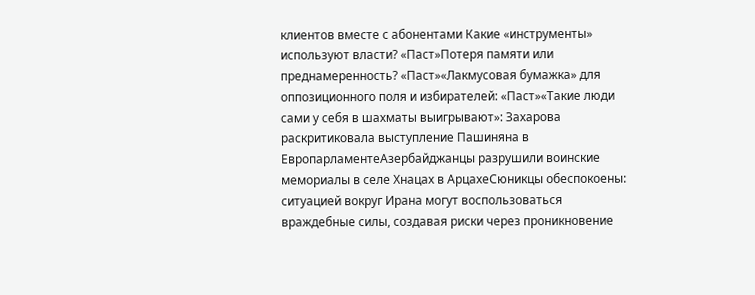клиентов вместе с абонентами Какие «инструменты» используют власти? «Паст»Потеря памяти или преднамеренность? «Паст»«Лакмусовая бумажка» для оппозиционного поля и избирателей: «Паст»«Такие люди сами у себя в шахматы выигрывают»: Захарова раскритиковала выступление Пашиняна в ЕвропарламентеАзербайджанцы разрушили воинские мемориалы в селе Хнацах в АрцахеСюникцы обеспокоены: ситуацией вокруг Ирана могут воспользоваться враждебные силы, создавая риски через проникновение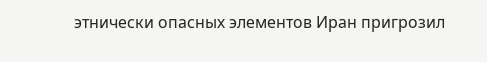этнически опасных элементов Иран пригрозил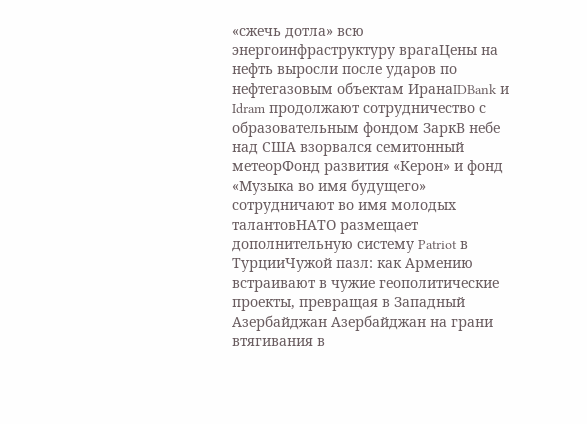«сжечь дотла» всю энергоинфраструктуру врагаЦены на нефть выросли после ударов по нефтегазовым объектам ИранаIDBank и Idram продолжают сотрудничество с образовательным фондом ЗаркВ небе над США взорвался семитонный метеорФонд развития «Керон» и фонд «Музыка во имя будущего» сотрудничают во имя молодых талантовНАТО размещает дополнительную систему Patriot в ТурцииЧужой пазл: как Армению встраивают в чужие геополитические проекты, превращая в Западный Азербайджан Азербайджан на грани втягивания в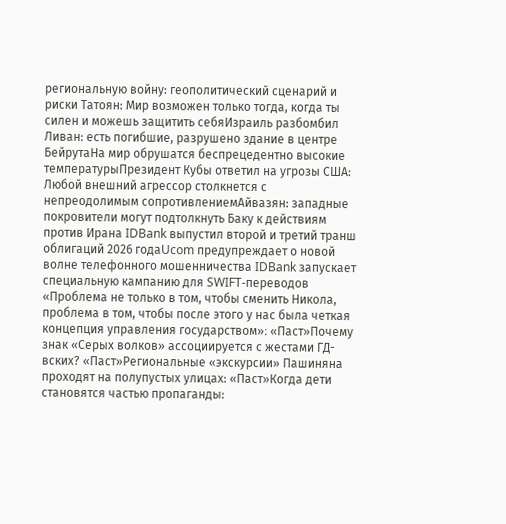региональную войну: геополитический сценарий и риски Татоян: Мир возможен только тогда, когда ты силен и можешь защитить себяИзраиль разбомбил Ливан: есть погибшие, разрушено здание в центре БейрутаНа мир обрушатся беспрецедентно высокие температурыПрезидент Кубы ответил на угрозы США: Любой внешний агрессор столкнется с непреодолимым сопротивлениемАйвазян: западные покровители могут подтолкнуть Баку к действиям против Ирана IDBank выпустил второй и третий транш облигаций 2026 годаUcom предупреждает о новой волне телефонного мошенничества IDBank запускает специальную кампанию для SWIFT-переводов «Проблема не только в том, чтобы сменить Никола, проблема в том, чтобы после этого у нас была четкая концепция управления государством»։ «Паст»Почему знак «Серых волков» ассоциируется с жестами ГД-вских? «Паст»Региональные «экскурсии» Пашиняна проходят на полупустых улицах: «Паст»Когда дети становятся частью пропаганды: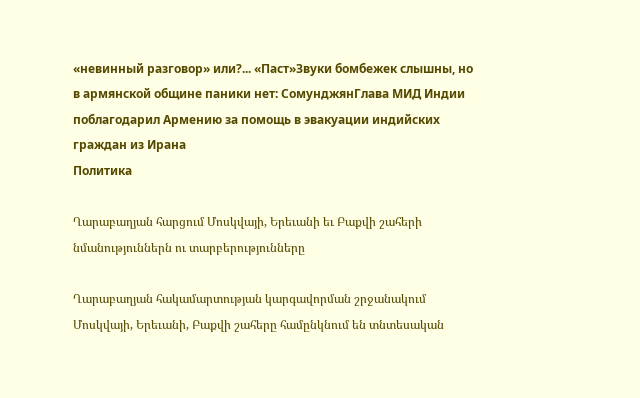«невинный разговор» или?... «Паст»Звуки бомбежек слышны, но в армянской общине паники нет: СомунджянГлава МИД Индии поблагодарил Армению за помощь в эвакуации индийских граждан из Ирана
Политика

Ղարաբաղյան հարցում Մոսկվայի, Երեւանի եւ Բաքվի շահերի նմանություններն ու տարբերությունները

Ղարաբաղյան հակամարտության կարգավորման շրջանակում Մոսկվայի, Երեւանի, Բաքվի շահերը համընկնում են տնտեսական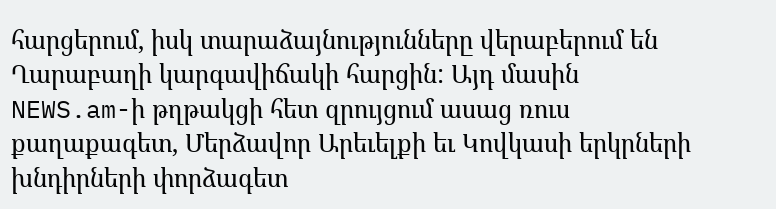հարցերում, իսկ տարաձայնությունները վերաբերում են Ղարաբաղի կարգավիճակի հարցին: Այդ մասին NEWS.am-ի թղթակցի հետ զրույցում ասաց ռուս քաղաքագետ, Մերձավոր Արեւելքի եւ Կովկասի երկրների խնդիրների փորձագետ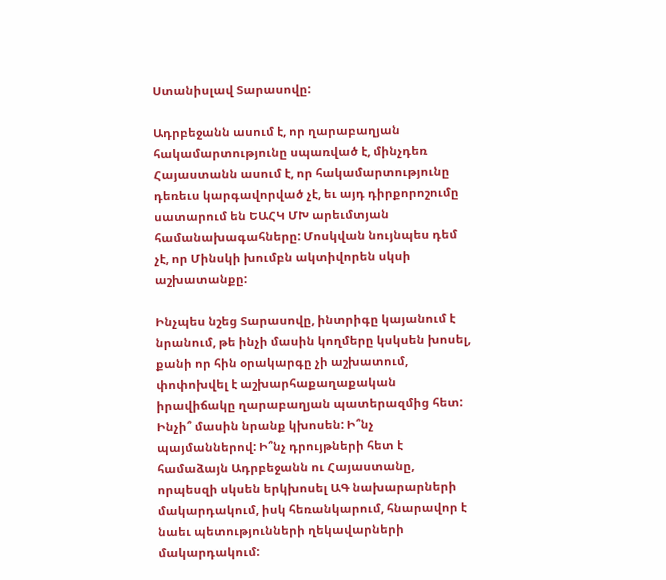Ստանիսլավ Տարասովը:

Ադրբեջանն ասում է, որ ղարաբաղյան հակամարտությունը սպառված է, մինչդեռ Հայաստանն ասում է, որ հակամարտությունը դեռեւս կարգավորված չէ, եւ այդ դիրքորոշումը սատարում են ԵԱՀԿ ՄԽ արեւմտյան համանախագահները: Մոսկվան նույնպես դեմ չէ, որ Մինսկի խումբն ակտիվորեն սկսի աշխատանքը:

Ինչպես նշեց Տարասովը, ինտրիգը կայանում է նրանում, թե ինչի մասին կողմերը կսկսեն խոսել, քանի որ հին օրակարգը չի աշխատում, փոփոխվել է աշխարհաքաղաքական իրավիճակը ղարաբաղյան պատերազմից հետ: Ինչի՞ մասին նրանք կխոսեն: Ի՞նչ պայմաններով: Ի՞նչ դրույթների հետ է համաձայն Ադրբեջանն ու Հայաստանը, որպեսզի սկսեն երկխոսել ԱԳ նախարարների մակարդակում, իսկ հեռանկարում, հնարավոր է նաեւ պետությունների ղեկավարների մակարդակում: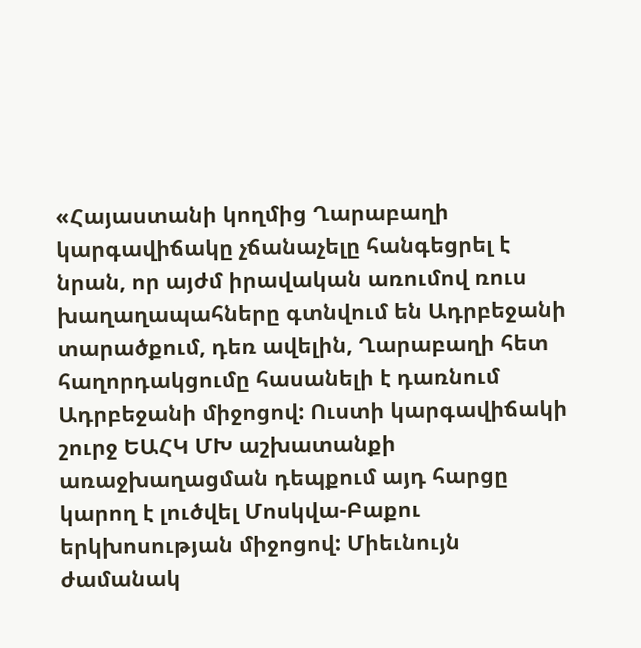«Հայաստանի կողմից Ղարաբաղի կարգավիճակը չճանաչելը հանգեցրել է նրան, որ այժմ իրավական առումով ռուս խաղաղապահները գտնվում են Ադրբեջանի տարածքում, դեռ ավելին, Ղարաբաղի հետ հաղորդակցումը հասանելի է դառնում Ադրբեջանի միջոցով: Ուստի կարգավիճակի շուրջ ԵԱՀԿ ՄԽ աշխատանքի առաջխաղացման դեպքում այդ հարցը կարող է լուծվել Մոսկվա-Բաքու երկխոսության միջոցով: Միեւնույն ժամանակ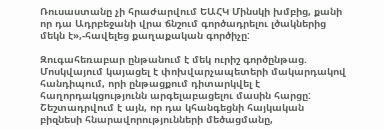Ռուսաստանը չի հրաժարվում ԵԱՀԿ Մինսկի խմբից, քանի որ դա Ադրբեջանի վրա ճնշում գործադրելու լծակներից մեկն է»,-հավելեց քաղաքական գործիչը:

Զուգահեռաբար ընթանում է մեկ ուրիշ գործընթաց. Մոսկվայում կայացել է փոխվարչապետերի մակարդակով հանդիպում, որի ընթացքում դիտարկվել է հաղորդակցությունն արգելաբացելու մասին հարցը: Շեշտադրվում է այն, որ դա կհանգեցնի հայկական բիզնեսի հնարավորությունների մեծացմանը,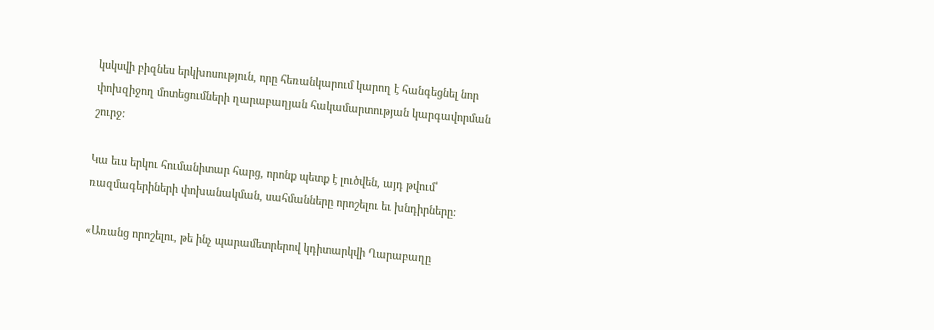կսկսվի բիզնես երկխոսություն, որը հեռանկարում կարող է հանգեցնել նոր փոխզիջող մոտեցումների ղարաբաղյան հակամարտության կարգավորման շուրջ:

Կա եւս երկու հումանիտար հարց, որոնք պետք է լուծվեն, այդ թվում՝ ռազմագերիների փոխանակման, սահմանները որոշելու եւ խնդիրները:

«Առանց որոշելու, թե ինչ պարամետրերով կդիտարկվի Ղարաբաղը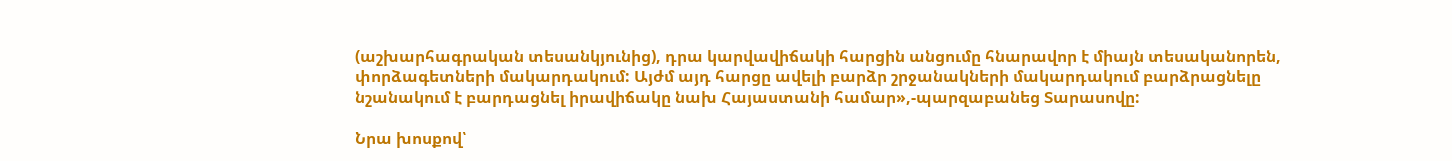(աշխարհագրական տեսանկյունից), դրա կարվավիճակի հարցին անցումը հնարավոր է միայն տեսականորեն, փորձագետների մակարդակում: Այժմ այդ հարցը ավելի բարձր շրջանակների մակարդակում բարձրացնելը նշանակում է բարդացնել իրավիճակը նախ Հայաստանի համար»,-պարզաբանեց Տարասովը:

Նրա խոսքով՝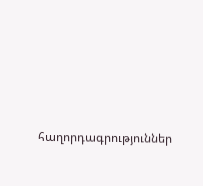հաղորդագրություններ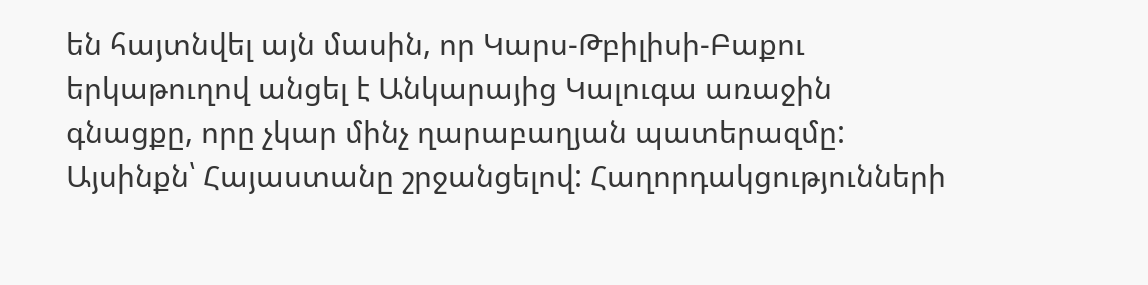են հայտնվել այն մասին, որ Կարս-Թբիլիսի-Բաքու երկաթուղով անցել է Անկարայից Կալուգա առաջին գնացքը, որը չկար մինչ ղարաբաղյան պատերազմը: Այսինքն՝ Հայաստանը շրջանցելով: Հաղորդակցությունների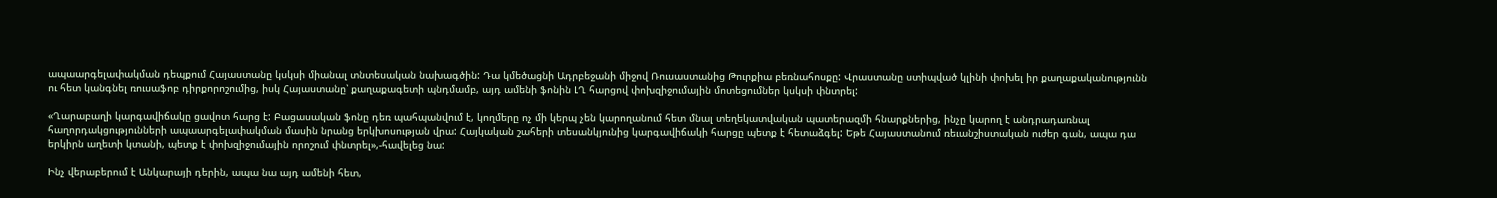ապաարգելափակման դեպքում Հայաստանը կսկսի միանալ տնտեսական նախագծին: Դա կմեծացնի Ադրբեջանի միջով Ռուսաստանից Թուրքիա բեռնահոսքը: Վրաստանը ստիպված կլինի փոխել իր քաղաքականությունն ու հետ կանգնել ռուսաֆոբ դիրքորոշումից, իսկ Հայաստանը՝ քաղաքագետի պնդմամբ, այդ ամենի ֆոնին ԼՂ հարցով փոխզիջումային մոտեցումներ կսկսի փնտրել:

«Ղարաբաղի կարգավիճակը ցավոտ հարց է: Բացասական ֆոնը դեռ պահպանվում է, կողմերը ոչ մի կերպ չեն կարողանում հետ մնալ տեղեկատվական պատերազմի հնարքներից, ինչը կարող է անդրադառնալ հաղորդակցությունների ապաարգելափակման մասին նրանց երկխոսության վրա: Հայկական շահերի տեսանկյունից կարգավիճակի հարցը պետք է հետաձգել: Եթե Հայաստանում ռեւանշիստական ուժեր գան, ապա դա երկիրն աղետի կտանի, պետք է փոխզիջումային որոշում փնտրել»,-հավելեց նա:

Ինչ վերաբերում է Անկարայի դերին, ապա նա այդ ամենի հետ,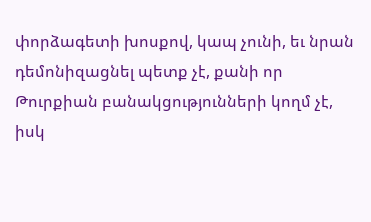փորձագետի խոսքով, կապ չունի, եւ նրան դեմոնիզացնել պետք չէ, քանի որ Թուրքիան բանակցությունների կողմ չէ, իսկ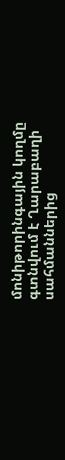մոնիթորինգային կողմը գտնվում է Ղարաբաղի սահմաններից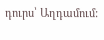դուրս՝ Աղդամում: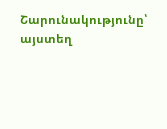Շարունակությունը՝ այստեղ